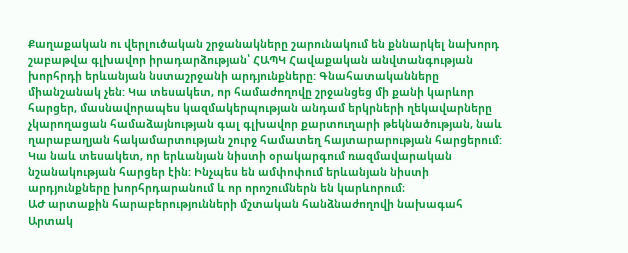Քաղաքական ու վերլուծական շրջանակները շարունակում են քննարկել նախորդ շաբաթվա գլխավոր իրադարձության՝ ՀԱՊԿ Հավաքական անվտանգության խորհրդի երևանյան նստաշրջանի արդյունքները: Գնահատականները միանշանակ չեն: Կա տեսակետ, որ համաժողովը շրջանցեց մի քանի կարևոր հարցեր, մասնավորապես կազմակերպության անդամ երկրների ղեկավարները չկարողացան համաձայնության գալ գլխավոր քարտուղարի թեկնածության, նաև ղարաբաղյան հակամարտության շուրջ համատեղ հայտարարության հարցերում: Կա նաև տեսակետ, որ երևանյան նիստի օրակարգում ռազմավարական նշանակության հարցեր էին: Ինչպես են ամփոփում երևանյան նիստի արդյունքները խորհրդարանում և որ որոշումներն են կարևորում։
ԱԺ արտաքին հարաբերությունների մշտական հանձնաժողովի նախագահ Արտակ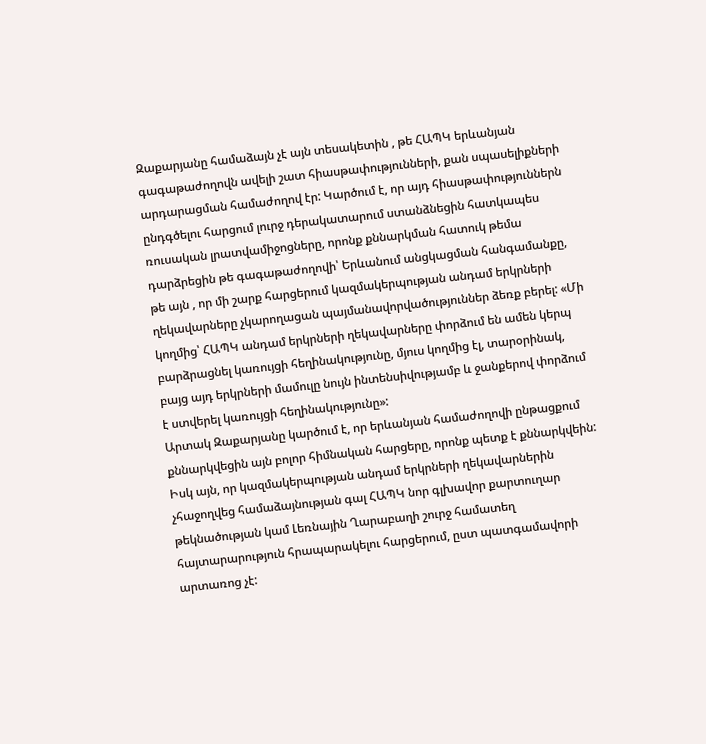Զաքարյանը համաձայն չէ այն տեսակետին , թե ՀԱՊԿ երևանյան գագաթաժողովն ավելի շատ հիասթափությունների, քան սպասելիքների արդարացման համաժողով էր: Կարծում է, որ այդ հիասթափություններն ընդգծելու հարցում լուրջ դերակատարում ստանձնեցին հատկապես ռուսական լրատվամիջոցները, որոնք քննարկման հատուկ թեմա դարձրեցին թե գագաթաժողովի՝ Երևանում անցկացման հանգամանքը, թե այն , որ մի շարք հարցերում կազմակերպության անդամ երկրների ղեկավարները չկարողացան պայմանավորվածություններ ձեռք բերել: «Մի կողմից՝ ՀԱՊԿ անդամ երկրների ղեկավարները փորձում են ամեն կերպ բարձրացնել կառույցի հեղինակությունը, մյուս կողմից էլ, տարօրինակ, բայց այդ երկրների մամուլը նույն ինտենսիվությամբ և ջանքերով փորձում է ստվերել կառույցի հեղինակությունը»:
Արտակ Զաքարյանը կարծում է, որ երևանյան համաժողովի ընթացքում քննարկվեցին այն բոլոր հիմնական հարցերը, որոնք պետք է քննարկվեին: Իսկ այն, որ կազմակերպության անդամ երկրների ղեկավարներին չհաջողվեց համաձայնության գալ ՀԱՊԿ նոր գլխավոր քարտուղար թեկնածության կամ Լեռնային Ղարաբաղի շուրջ համատեղ հայտարարություն հրապարակելու հարցերում, ըստ պատգամավորի արտառոց չէ: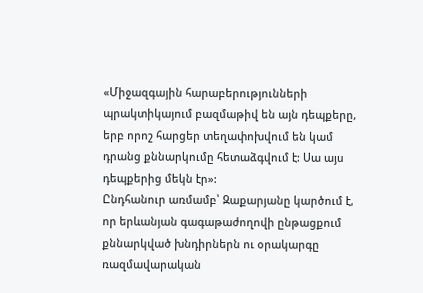«Միջազգային հարաբերությունների պրակտիկայում բազմաթիվ են այն դեպքերը, երբ որոշ հարցեր տեղափոխվում են կամ դրանց քննարկումը հետաձգվում է: Սա այս դեպքերից մեկն էր»:
Ընդհանուր առմամբ՝ Զաքարյանը կարծում է, որ երևանյան գագաթաժողովի ընթացքում քննարկված խնդիրներն ու օրակարգը ռազմավարական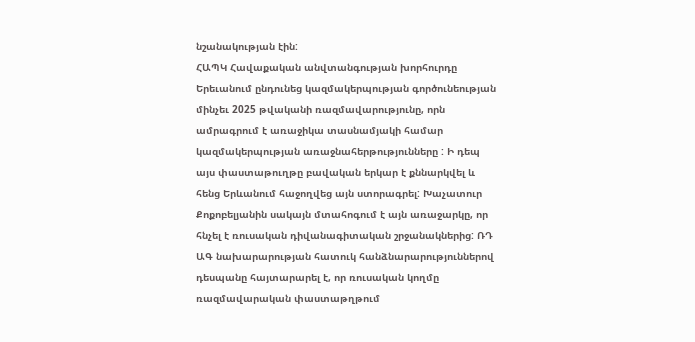նշանակության էին:
ՀԱՊԿ Հավաքական անվտանգության խորհուրդը Երեւանում ընդունեց կազմակերպության գործունեության մինչեւ 2025 թվականի ռազմավարությունը, որն ամրագրում է առաջիկա տասնամյակի համար կազմակերպության առաջնահերթությունները : Ի դեպ այս փաստաթուղթը բավական երկար է քննարկվել և հենց Երևանում հաջողվեց այն ստորագրել: Խաչատուր Քոքոբելյանին սակայն մտահոգում է այն առաջարկը, որ հնչել է ռուսական դիվանագիտական շրջանակներից: ՌԴ ԱԳ նախարարության հատուկ հանձնարարություններով դեսպանը հայտարարել է, որ ռուսական կողմը ռազմավարական փաստաթղթում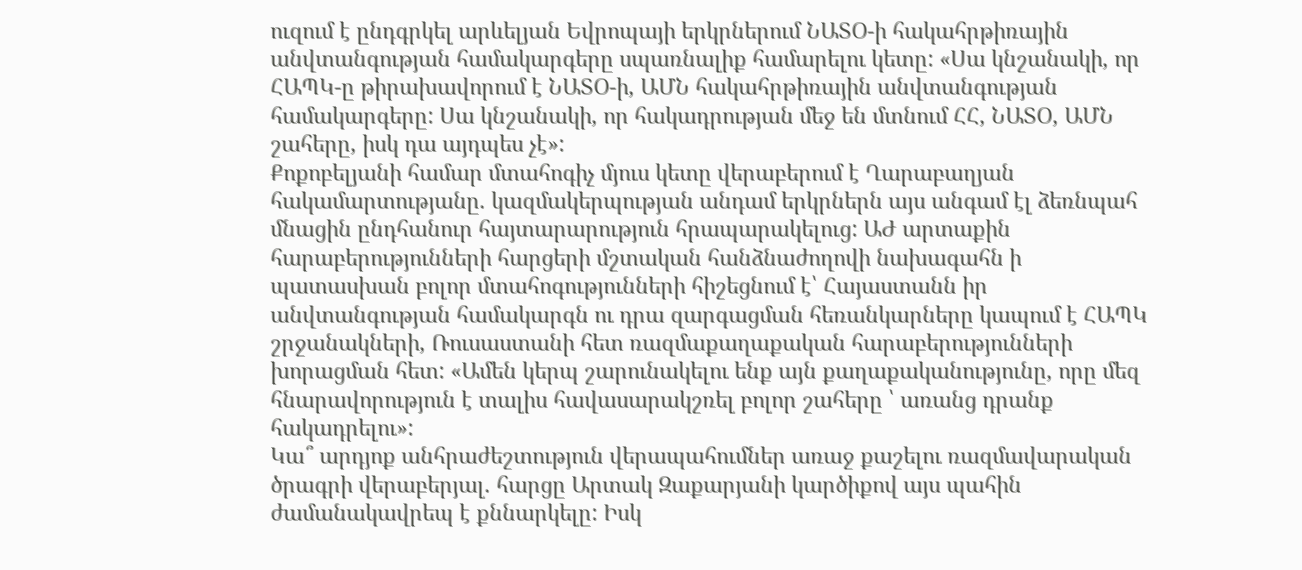ուզում է ընդգրկել արևելյան Եվրոպայի երկրներում ՆԱՏՕ-ի հակահրթիռային անվտանգության համակարգերը սպառնալիք համարելու կետը: «Սա կնշանակի, որ ՀԱՊԿ-ը թիրախավորում է ՆԱՏՕ-ի, ԱՄՆ հակահրթիռային անվտանգության համակարգերը: Սա կնշանակի, որ հակադրության մեջ են մտնում ՀՀ, ՆԱՏՕ, ԱՄՆ շահերը, իսկ դա այդպես չէ»:
Քոքոբելյանի համար մտահոգիչ մյուս կետը վերաբերում է Ղարաբաղյան հակամարտությանը. կազմակերպության անդամ երկրներն այս անգամ էլ ձեռնպահ մնացին ընդհանուր հայտարարություն հրապարակելուց: ԱԺ արտաքին հարաբերությունների հարցերի մշտական հանձնաժողովի նախագահն ի պատասխան բոլոր մտահոգությունների հիշեցնում է՝ Հայաստանն իր անվտանգության համակարգն ու դրա զարգացման հեռանկարները կապում է ՀԱՊԿ շրջանակների, Ռուսաստանի հետ ռազմաքաղաքական հարաբերությունների խորացման հետ: «Ամեն կերպ շարունակելու ենք այն քաղաքականությունը, որը մեզ հնարավորություն է տալիս հավասարակշռել բոլոր շահերը ՝ առանց դրանք հակադրելու»:
Կա՞ արդյոք անհրաժեշտություն վերապահումներ առաջ քաշելու ռազմավարական ծրագրի վերաբերյալ. հարցը Արտակ Զաքարյանի կարծիքով այս պահին ժամանակավրեպ է քննարկելը: Իսկ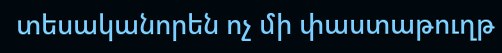տեսականորեն ոչ մի փաստաթուղթ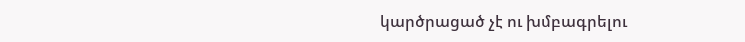կարծրացած չէ ու խմբագրելու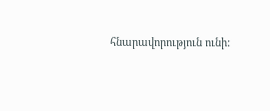հնարավորություն ունի: